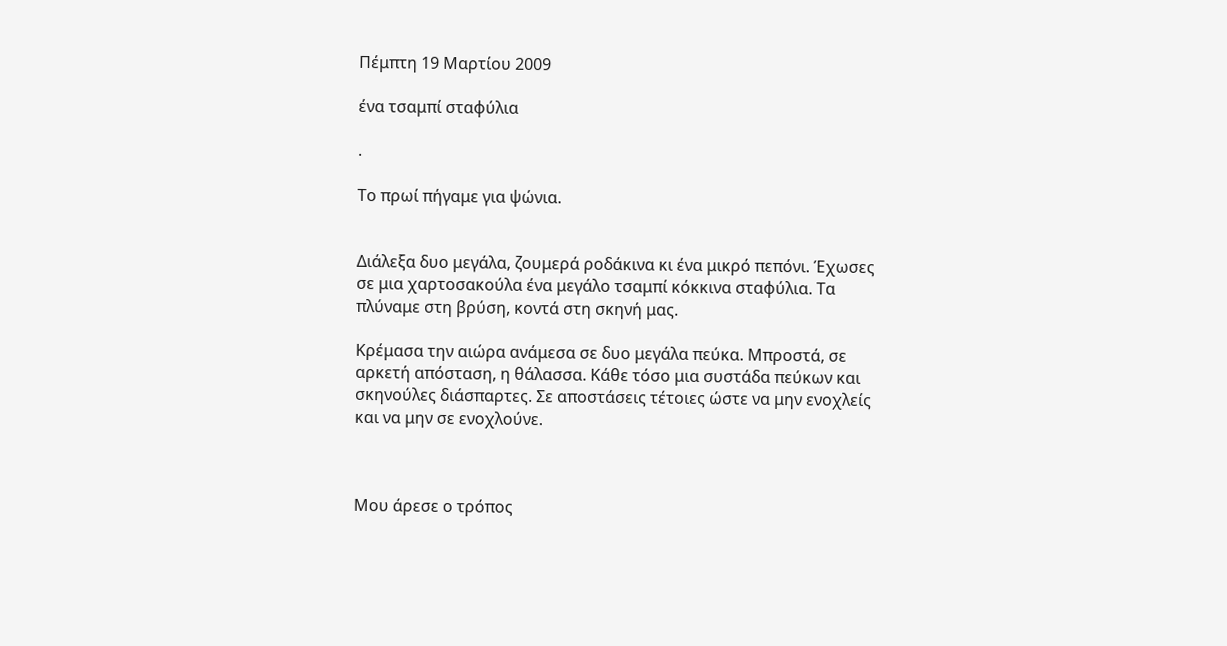Πέμπτη 19 Μαρτίου 2009

ένα τσαμπί σταφύλια

.

Το πρωί πήγαμε για ψώνια.


Διάλεξα δυο μεγάλα, ζουμερά ροδάκινα κι ένα μικρό πεπόνι. Έχωσες σε μια χαρτοσακούλα ένα μεγάλο τσαμπί κόκκινα σταφύλια. Τα πλύναμε στη βρύση, κοντά στη σκηνή μας.

Κρέμασα την αιώρα ανάμεσα σε δυο μεγάλα πεύκα. Μπροστά, σε αρκετή απόσταση, η θάλασσα. Κάθε τόσο μια συστάδα πεύκων και σκηνούλες διάσπαρτες. Σε αποστάσεις τέτοιες ώστε να μην ενοχλείς και να μην σε ενοχλούνε.



Μου άρεσε ο τρόπος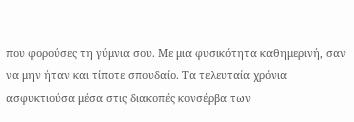που φορούσες τη γύμνια σου. Με μια φυσικότητα καθημερινή, σαν να μην ήταν και τίποτε σπουδαίο. Τα τελευταία χρόνια ασφυκτιούσα μέσα στις διακοπές κονσέρβα των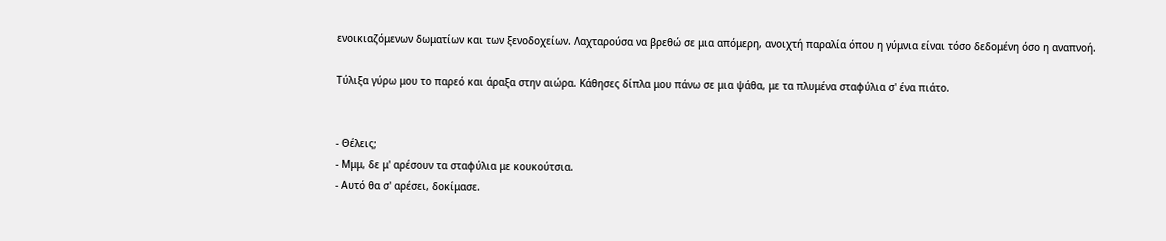ενοικιαζόμενων δωματίων και των ξενοδοχείων. Λαχταρούσα να βρεθώ σε μια απόμερη, ανοιχτή παραλία όπου η γύμνια είναι τόσο δεδομένη όσο η αναπνοή.

Τύλιξα γύρω μου το παρεό και άραξα στην αιώρα. Κάθησες δίπλα μου πάνω σε μια ψάθα, με τα πλυμένα σταφύλια σ' ένα πιάτο.


- Θέλεις;
- Μμμ, δε μ' αρέσουν τα σταφύλια με κουκούτσια.
- Αυτό θα σ' αρέσει, δοκίμασε.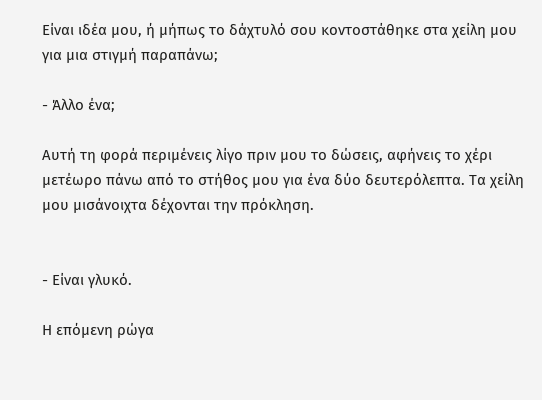Είναι ιδέα μου, ή μήπως το δάχτυλό σου κοντοστάθηκε στα χείλη μου για μια στιγμή παραπάνω;

- Άλλο ένα;

Αυτή τη φορά περιμένεις λίγο πριν μου το δώσεις, αφήνεις το χέρι μετέωρο πάνω από το στήθος μου για ένα δύο δευτερόλεπτα. Τα χείλη μου μισάνοιχτα δέχονται την πρόκληση.


- Είναι γλυκό.

Η επόμενη ρώγα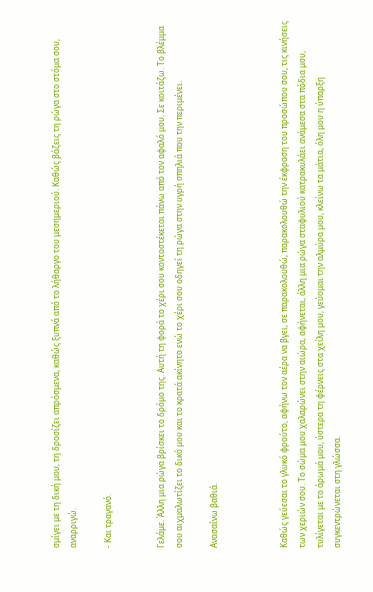σμίγει με τη δική μου, τη δροσίζει απρόσμενα, καθώς ξυπνά από το λήθαργο του μεσημεριού. Καθώς βάζεις τη ρώγα στο στόμα σου, αναρριγώ.

- Και τραγανό.


Γελάμε. Άλλη μια ρώγα βρίσκει το δρόμο της. Αυτή τη φορά το χέρι σου κοντοστέκεται πάνω από τον αφαλό μου. Σε κοιτάζω. Το βλέμμα σου αιχμαλωτίζει το δικό μου και το κρατά ακίνητο ενώ το χέρι σου οδηγεί τη ρώγα στην υγρή σπηλιά που την περιμένει.

Ανασαίνω βαθιά.



Καθώς γεύεσαι το γλυκό φρούτο, αφήνω τον αέρα να βγει, σε παρακολουθώ, παρακολουθώ την έκφραση του προσώπου σου, τις κινήσεις των χεριών σου. Το σώμα μου χαλαρώνει στην αιώρα, αφήνεται, άλλη μια ρώγα σταφυλιού κατρακυλάει ανάμεσα στα πόδια μου, τυλίγεται με το άρωμά μου, ύστερα τη φέρνεις στα χείλη μου, γεύομαι την αλμύρα μου, κλείνω τα μάτια, όλη μου η ύπαρξη συγκεντρώνεται στη γλώσσα.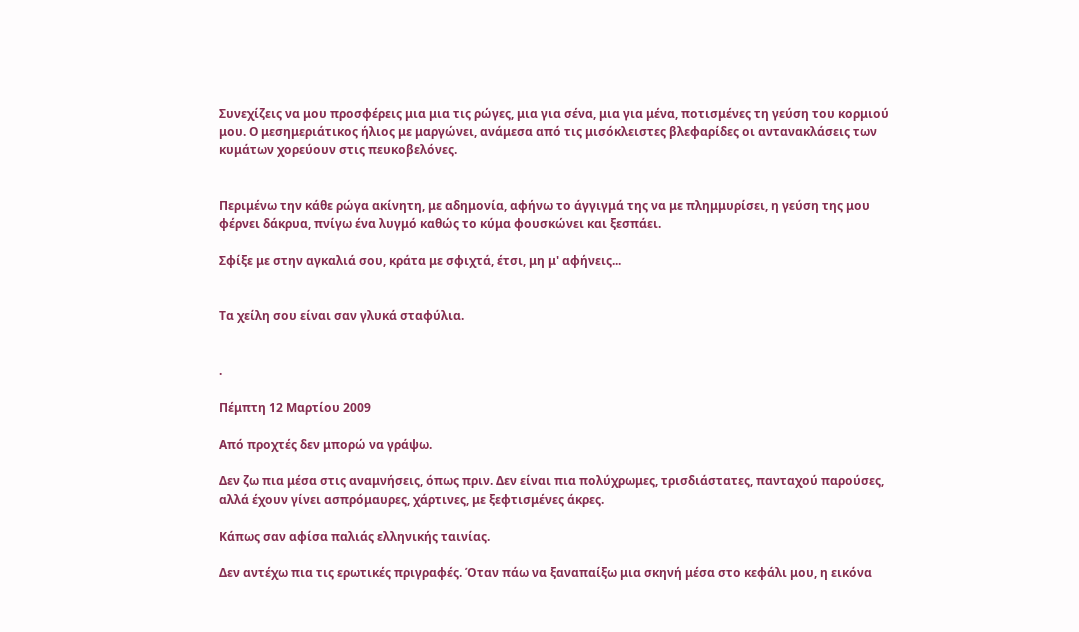Συνεχίζεις να μου προσφέρεις μια μια τις ρώγες, μια για σένα, μια για μένα, ποτισμένες τη γεύση του κορμιού μου. Ο μεσημεριάτικος ήλιος με μαργώνει, ανάμεσα από τις μισόκλειστες βλεφαρίδες οι αντανακλάσεις των κυμάτων χορεύουν στις πευκοβελόνες.


Περιμένω την κάθε ρώγα ακίνητη, με αδημονία, αφήνω το άγγιγμά της να με πλημμυρίσει, η γεύση της μου φέρνει δάκρυα, πνίγω ένα λυγμό καθώς το κύμα φουσκώνει και ξεσπάει.

Σφίξε με στην αγκαλιά σου, κράτα με σφιχτά, έτσι, μη μ' αφήνεις...


Τα χείλη σου είναι σαν γλυκά σταφύλια.


.

Πέμπτη 12 Μαρτίου 2009

Από προχτές δεν μπορώ να γράψω.

Δεν ζω πια μέσα στις αναμνήσεις, όπως πριν. Δεν είναι πια πολύχρωμες, τρισδιάστατες, πανταχού παρούσες, αλλά έχουν γίνει ασπρόμαυρες, χάρτινες, με ξεφτισμένες άκρες.

Κάπως σαν αφίσα παλιάς ελληνικής ταινίας.

Δεν αντέχω πια τις ερωτικές πριγραφές. Όταν πάω να ξαναπαίξω μια σκηνή μέσα στο κεφάλι μου, η εικόνα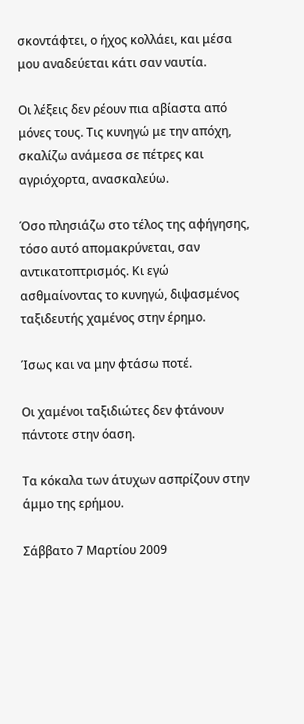σκοντάφτει, ο ήχος κολλάει, και μέσα μου αναδεύεται κάτι σαν ναυτία.

Οι λέξεις δεν ρέουν πια αβίαστα από μόνες τους. Τις κυνηγώ με την απόχη, σκαλίζω ανάμεσα σε πέτρες και αγριόχορτα, ανασκαλεύω.

Όσο πλησιάζω στο τέλος της αφήγησης, τόσο αυτό απομακρύνεται, σαν αντικατοπτρισμός. Κι εγώ ασθμαίνοντας το κυνηγώ, διψασμένος ταξιδευτής χαμένος στην έρημο.

Ίσως και να μην φτάσω ποτέ.

Οι χαμένοι ταξιδιώτες δεν φτάνουν πάντοτε στην όαση.

Τα κόκαλα των άτυχων ασπρίζουν στην άμμο της ερήμου.

Σάββατο 7 Μαρτίου 2009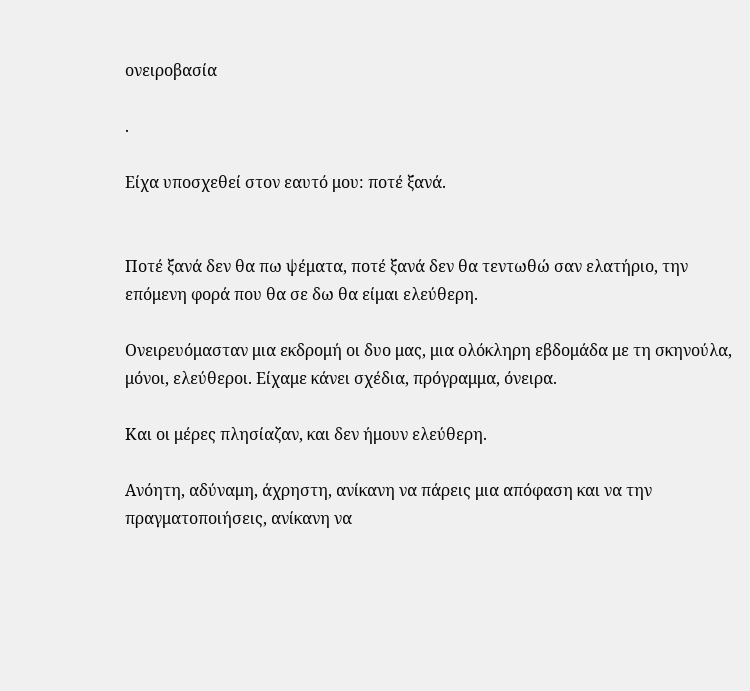ονειροβασία

.

Είχα υποσχεθεί στον εαυτό μου: ποτέ ξανά.


Ποτέ ξανά δεν θα πω ψέματα, ποτέ ξανά δεν θα τεντωθώ σαν ελατήριο, την επόμενη φορά που θα σε δω θα είμαι ελεύθερη.

Ονειρευόμασταν μια εκδρομή οι δυο μας, μια ολόκληρη εβδομάδα με τη σκηνούλα, μόνοι, ελεύθεροι. Είχαμε κάνει σχέδια, πρόγραμμα, όνειρα.

Και οι μέρες πλησίαζαν, και δεν ήμουν ελεύθερη.

Ανόητη, αδύναμη, άχρηστη, ανίκανη να πάρεις μια απόφαση και να την πραγματοποιήσεις, ανίκανη να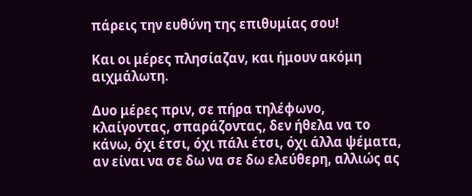πάρεις την ευθύνη της επιθυμίας σου!

Και οι μέρες πλησίαζαν, και ήμουν ακόμη αιχμάλωτη.

Δυο μέρες πριν, σε πήρα τηλέφωνο, κλαίγοντας, σπαράζοντας, δεν ήθελα να το κάνω, όχι έτσι, όχι πάλι έτσι, όχι άλλα ψέματα, αν είναι να σε δω να σε δω ελεύθερη, αλλιώς ας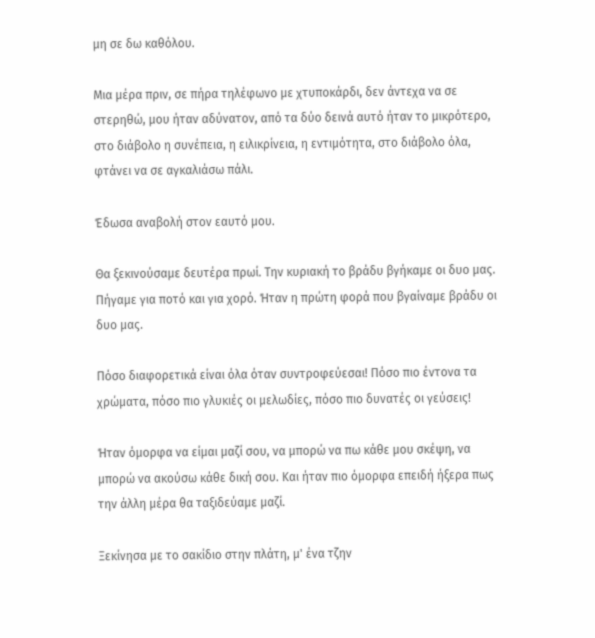μη σε δω καθόλου.

Μια μέρα πριν, σε πήρα τηλέφωνο με χτυποκάρδι, δεν άντεχα να σε στερηθώ, μου ήταν αδύνατον, από τα δύο δεινά αυτό ήταν το μικρότερο, στο διάβολο η συνέπεια, η ειλικρίνεια, η εντιμότητα, στο διάβολο όλα, φτάνει να σε αγκαλιάσω πάλι.

Έδωσα αναβολή στον εαυτό μου.

Θα ξεκινούσαμε δευτέρα πρωί. Την κυριακή το βράδυ βγήκαμε οι δυο μας. Πήγαμε για ποτό και για χορό. Ήταν η πρώτη φορά που βγαίναμε βράδυ οι δυο μας.

Πόσο διαφορετικά είναι όλα όταν συντροφεύεσαι! Πόσο πιο έντονα τα χρώματα, πόσο πιο γλυκιές οι μελωδίες, πόσο πιο δυνατές οι γεύσεις!

Ήταν όμορφα να είμαι μαζί σου, να μπορώ να πω κάθε μου σκέψη, να μπορώ να ακούσω κάθε δική σου. Και ήταν πιο όμορφα επειδή ήξερα πως την άλλη μέρα θα ταξιδεύαμε μαζί.

Ξεκίνησα με το σακίδιο στην πλάτη, μ' ένα τζην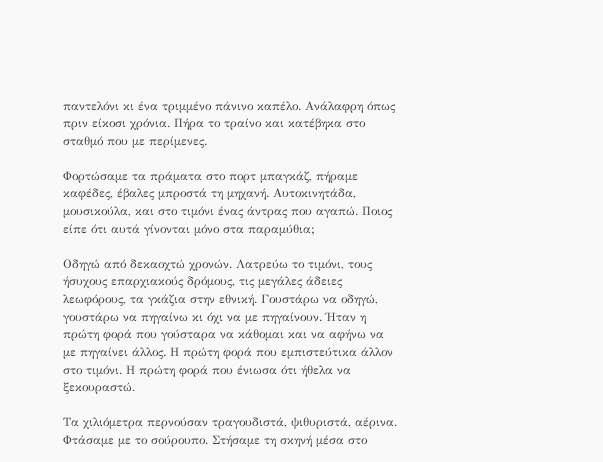παντελόνι κι ένα τριμμένο πάνινο καπέλο. Ανάλαφρη όπως πριν είκοσι χρόνια. Πήρα το τραίνο και κατέβηκα στο σταθμό που με περίμενες.

Φορτώσαμε τα πράματα στο πορτ μπαγκάζ, πήραμε καφέδες, έβαλες μπροστά τη μηχανή. Αυτοκινητάδα, μουσικούλα, και στο τιμόνι ένας άντρας που αγαπώ. Ποιος είπε ότι αυτά γίνονται μόνο στα παραμύθια;

Οδηγώ από δεκαοχτώ χρονών. Λατρεύω το τιμόνι, τους ήσυχους επαρχιακούς δρόμους, τις μεγάλες άδειες λεωφόρους, τα γκάζια στην εθνική. Γουστάρω να οδηγώ, γουστάρω να πηγαίνω κι όχι να με πηγαίνουν. Ήταν η πρώτη φορά που γούσταρα να κάθομαι και να αφήνω να με πηγαίνει άλλος. Η πρώτη φορά που εμπιστεύτικα άλλον στο τιμόνι. Η πρώτη φορά που ένιωσα ότι ήθελα να ξεκουραστώ.

Τα χιλιόμετρα περνούσαν τραγουδιστά, ψιθυριστά, αέρινα. Φτάσαμε με το σούρουπο. Στήσαμε τη σκηνή μέσα στο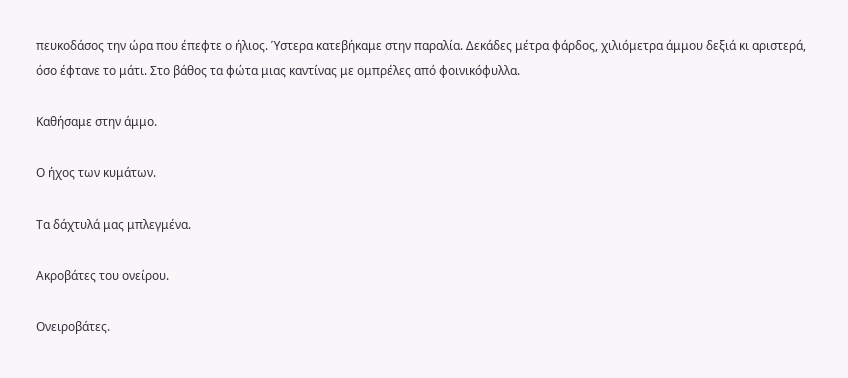πευκοδάσος την ώρα που έπεφτε ο ήλιος. Ύστερα κατεβήκαμε στην παραλία. Δεκάδες μέτρα φάρδος, χιλιόμετρα άμμου δεξιά κι αριστερά, όσο έφτανε το μάτι. Στο βάθος τα φώτα μιας καντίνας με ομπρέλες από φοινικόφυλλα.

Καθήσαμε στην άμμο.

Ο ήχος των κυμάτων.

Τα δάχτυλά μας μπλεγμένα.

Ακροβάτες του ονείρου.

Ονειροβάτες.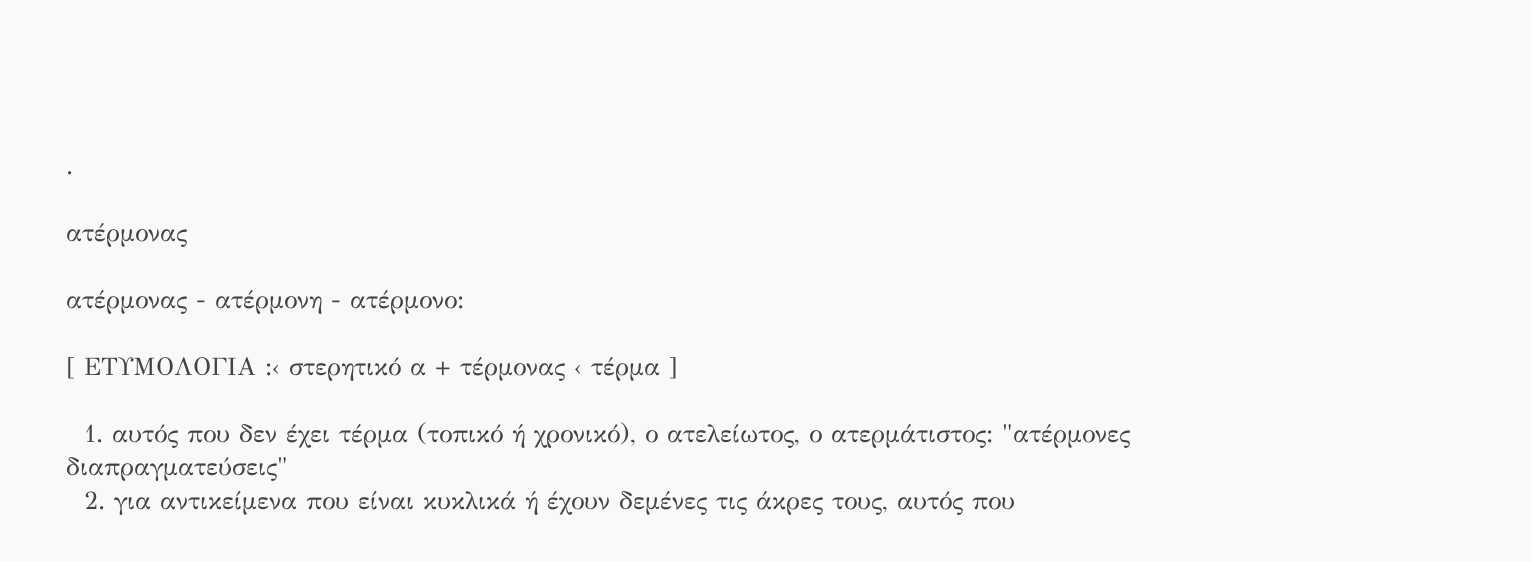.

ατέρμονας

ατέρμονας - ατέρμονη - ατέρμονο:

[ ΕΤΥΜΟΛΟΓΙΑ :‹ στερητικό α + τέρμονας ‹ τέρμα ]

  1. αυτός που δεν έχει τέρμα (τοπικό ή χρονικό), ο ατελείωτος, ο ατερμάτιστος: "ατέρμονες διαπραγματεύσεις"
  2. για αντικείμενα που είναι κυκλικά ή έχουν δεμένες τις άκρες τους, αυτός που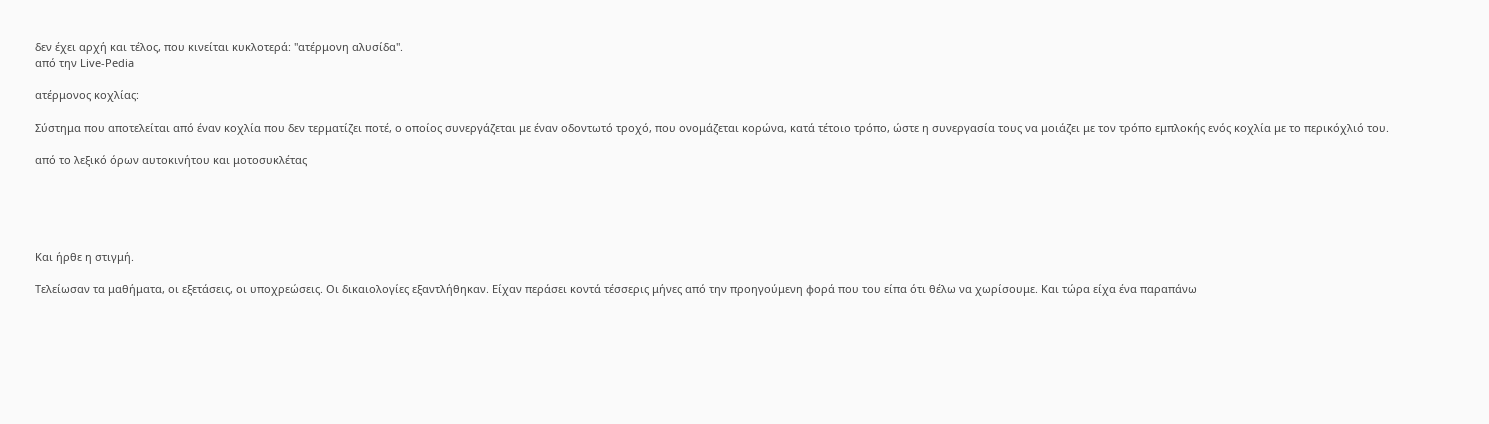δεν έχει αρχή και τέλος, που κινείται κυκλοτερά: "ατέρμονη αλυσίδα".
από την Live-Pedia

ατέρμονος κοχλίας:

Σύστημα που αποτελείται από έναν κοχλία που δεν τερματίζει ποτέ, ο οποίος συνεργάζεται με έναν οδοντωτό τροχό, που ονομάζεται κορώνα, κατά τέτοιο τρόπο, ώστε η συνεργασία τους να μοιάζει με τον τρόπο εμπλοκής ενός κοχλία με το περικόχλιό του.

από το λεξικό όρων αυτοκινήτου και μοτοσυκλέτας





Και ήρθε η στιγμή.

Τελείωσαν τα μαθήματα, οι εξετάσεις, οι υποχρεώσεις. Οι δικαιολογίες εξαντλήθηκαν. Είχαν περάσει κοντά τέσσερις μήνες από την προηγούμενη φορά που του είπα ότι θέλω να χωρίσουμε. Και τώρα είχα ένα παραπάνω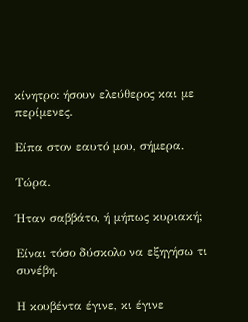κίνητρο: ήσουν ελεύθερος και με περίμενες.

Είπα στον εαυτό μου, σήμερα.

Τώρα.

Ήταν σαββάτο, ή μήπως κυριακή;

Είναι τόσο δύσκολο να εξηγήσω τι συνέβη.

Η κουβέντα έγινε, κι έγινε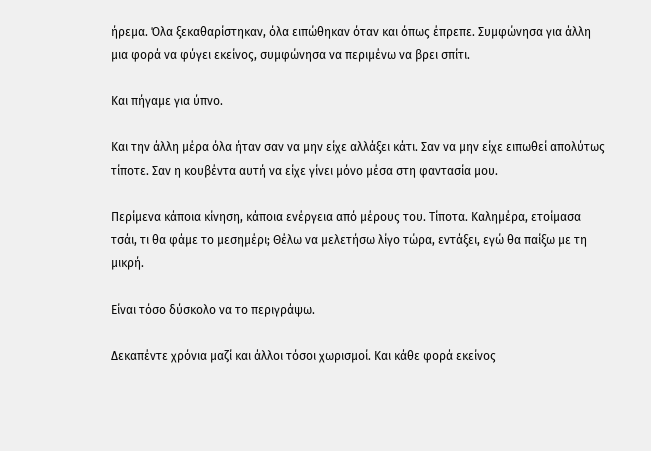ήρεμα. Όλα ξεκαθαρίστηκαν, όλα ειπώθηκαν όταν και όπως έπρεπε. Συμφώνησα για άλλη μια φορά να φύγει εκείνος, συμφώνησα να περιμένω να βρει σπίτι.

Και πήγαμε για ύπνο.

Και την άλλη μέρα όλα ήταν σαν να μην είχε αλλάξει κάτι. Σαν να μην είχε ειπωθεί απολύτως τίποτε. Σαν η κουβέντα αυτή να είχε γίνει μόνο μέσα στη φαντασία μου.

Περίμενα κάποια κίνηση, κάποια ενέργεια από μέρους του. Τίποτα. Καλημέρα, ετοίμασα τσάι, τι θα φάμε το μεσημέρι; Θέλω να μελετήσω λίγο τώρα, εντάξει, εγώ θα παίξω με τη μικρή.

Είναι τόσο δύσκολο να το περιγράψω.

Δεκαπέντε χρόνια μαζί και άλλοι τόσοι χωρισμοί. Και κάθε φορά εκείνος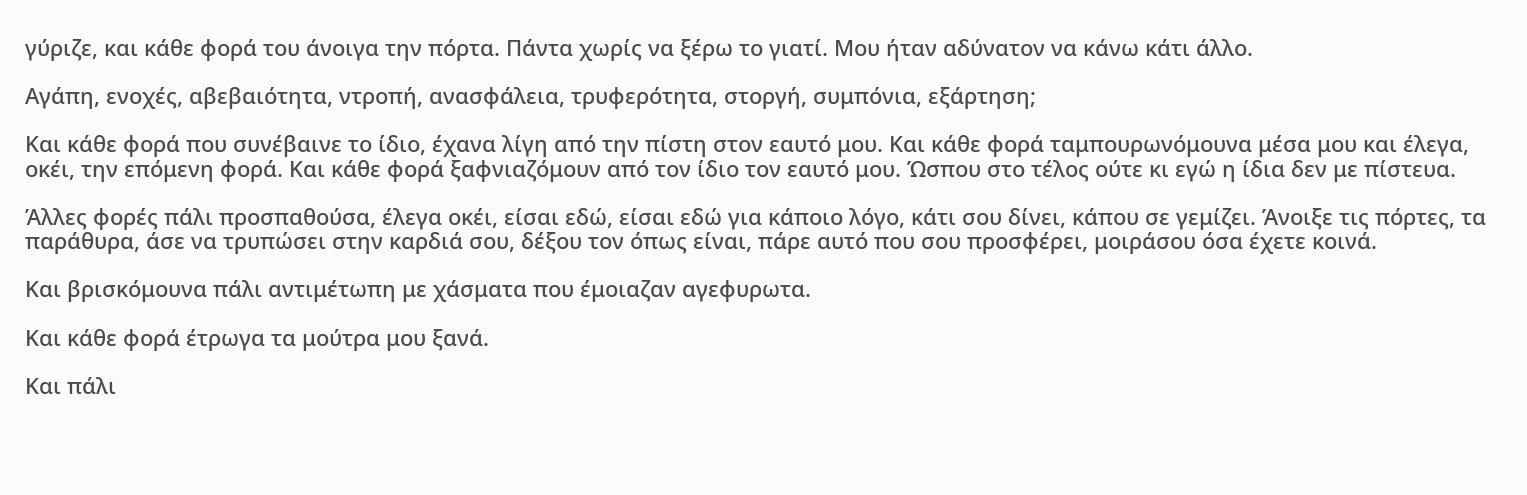γύριζε, και κάθε φορά του άνοιγα την πόρτα. Πάντα χωρίς να ξέρω το γιατί. Μου ήταν αδύνατον να κάνω κάτι άλλο.

Αγάπη, ενοχές, αβεβαιότητα, ντροπή, ανασφάλεια, τρυφερότητα, στοργή, συμπόνια, εξάρτηση;

Και κάθε φορά που συνέβαινε το ίδιο, έχανα λίγη από την πίστη στον εαυτό μου. Και κάθε φορά ταμπουρωνόμουνα μέσα μου και έλεγα, οκέι, την επόμενη φορά. Και κάθε φορά ξαφνιαζόμουν από τον ίδιο τον εαυτό μου. Ώσπου στο τέλος ούτε κι εγώ η ίδια δεν με πίστευα.

Άλλες φορές πάλι προσπαθούσα, έλεγα οκέι, είσαι εδώ, είσαι εδώ για κάποιο λόγο, κάτι σου δίνει, κάπου σε γεμίζει. Άνοιξε τις πόρτες, τα παράθυρα, άσε να τρυπώσει στην καρδιά σου, δέξου τον όπως είναι, πάρε αυτό που σου προσφέρει, μοιράσου όσα έχετε κοινά.

Και βρισκόμουνα πάλι αντιμέτωπη με χάσματα που έμοιαζαν αγεφυρωτα.

Και κάθε φορά έτρωγα τα μούτρα μου ξανά.

Και πάλι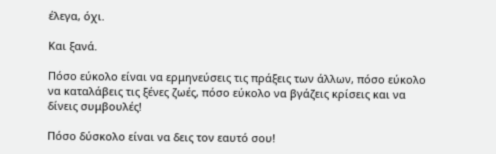έλεγα, όχι.

Και ξανά.

Πόσο εύκολο είναι να ερμηνεύσεις τις πράξεις των άλλων, πόσο εύκολο να καταλάβεις τις ξένες ζωές, πόσο εύκολο να βγάζεις κρίσεις και να δίνεις συμβουλές!

Πόσο δύσκολο είναι να δεις τον εαυτό σου!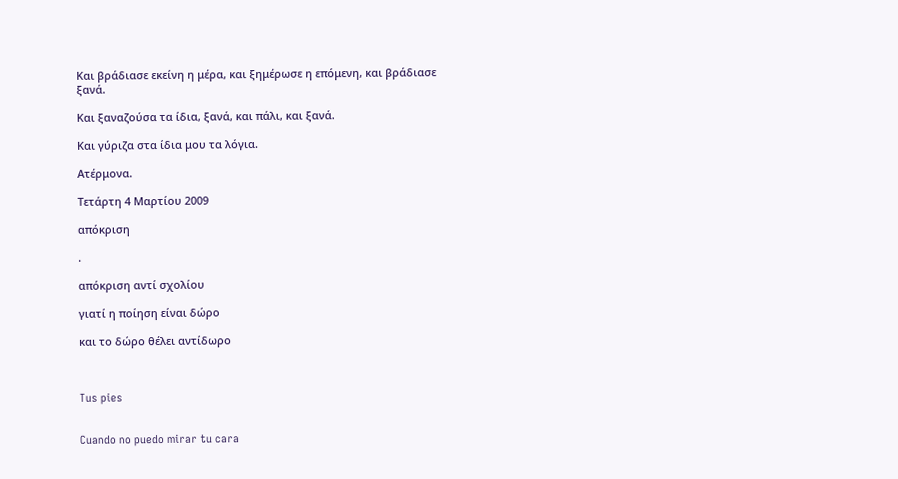Και βράδιασε εκείνη η μέρα, και ξημέρωσε η επόμενη, και βράδιασε ξανά.

Και ξαναζούσα τα ίδια, ξανά, και πάλι, και ξανά.

Και γύριζα στα ίδια μου τα λόγια.

Ατέρμονα.

Τετάρτη 4 Μαρτίου 2009

απόκριση

.

απόκριση αντί σχολίου

γιατί η ποίηση είναι δώρο

και το δώρο θέλει αντίδωρο



Tus pies


Cuando no puedo mirar tu cara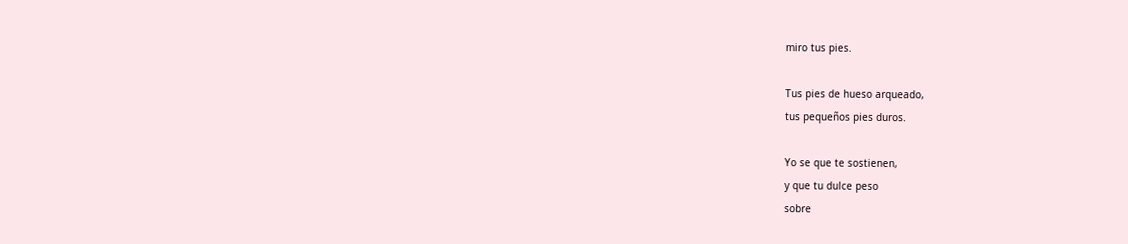miro tus pies.

Tus pies de hueso arqueado,
tus pequeños pies duros.

Yo se que te sostienen,
y que tu dulce peso
sobre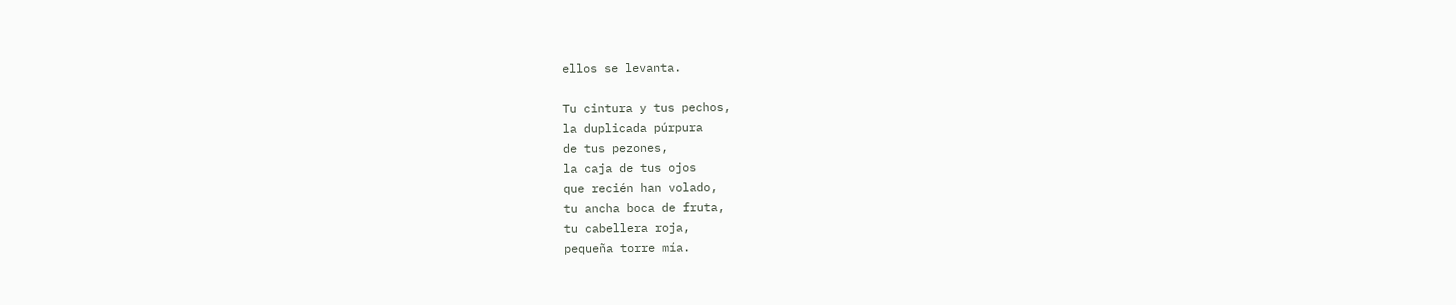ellos se levanta.

Tu cintura y tus pechos,
la duplicada púrpura
de tus pezones,
la caja de tus ojos
que recién han volado,
tu ancha boca de fruta,
tu cabellera roja,
pequeña torre mía.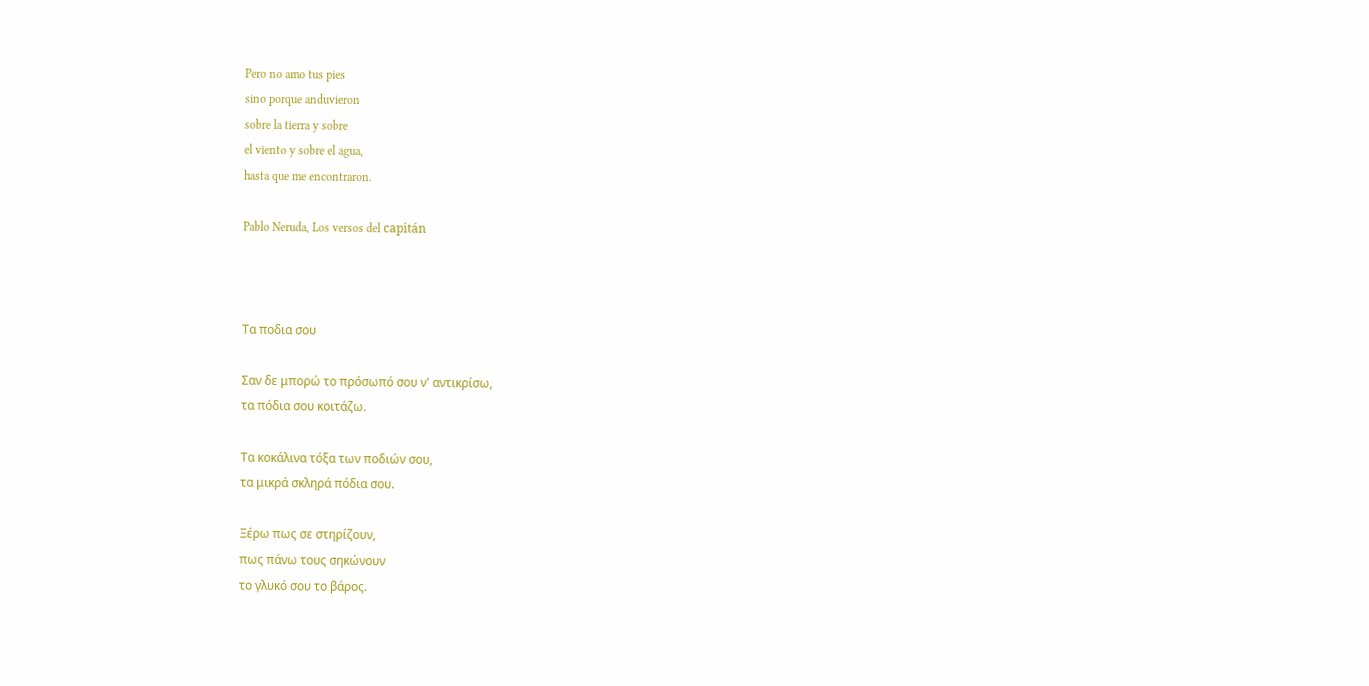Pero no amo tus pies
sino porque anduvieron
sobre la tierra y sobre
el viento y sobre el agua,
hasta que me encontraron.

Pablo Neruda, Los versos del capitán



Τα ποδια σου

Σαν δε μπορώ το πρόσωπό σου ν' αντικρίσω,
τα πόδια σου κοιτάζω.

Τα κοκάλινα τόξα των ποδιών σου,
τα μικρά σκληρά πόδια σου.

Ξέρω πως σε στηρίζουν,
πως πάνω τους σηκώνουν
το γλυκό σου το βάρος.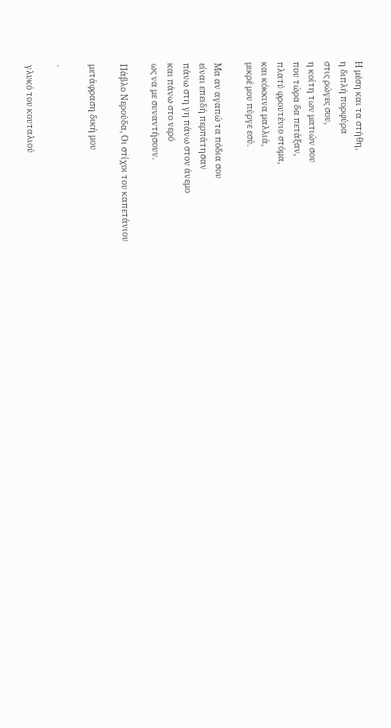Η μέση και τα στήθη,
η διπλή πορφύρα
στις ρώγες σου,
η κοίτη των ματιών σου
που τώρα δα πετάξαν,
πλατύ φρουτένιο στόμα,
και κόκκινα μαλλιά,
μικρέ μου πύργε εσύ.

Μα αν αγαπώ τα πόδια σου
είναι επειδή περπάτησαν
πάνω στη γη πάνω στον άνεμο
και πάνω στο νερό
ως να με συναντήσουν.

Πάβλο Νερούδα, Οι στίχοι του καπετάνιου

μετάφραση δική μου

.

γλυκό του κουταλιού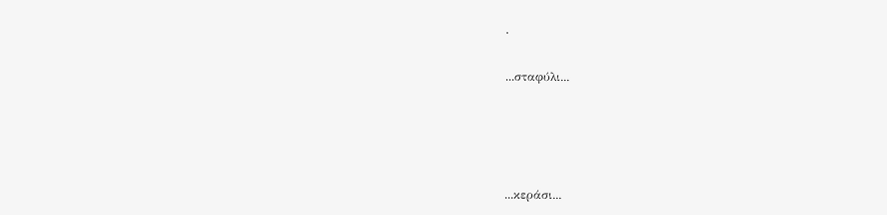.

...σταφύλι...




...κεράσι...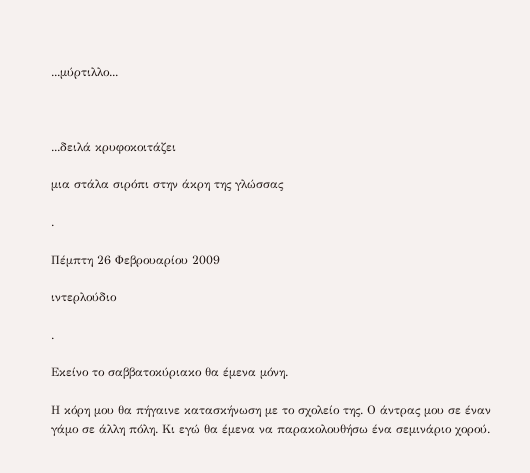...μύρτιλλο...



...δειλά κρυφοκοιτάζει

μια στάλα σιρόπι στην άκρη της γλώσσας

.

Πέμπτη 26 Φεβρουαρίου 2009

ιντερλούδιο

.

Εκείνο το σαββατοκύριακο θα έμενα μόνη.

Η κόρη μου θα πήγαινε κατασκήνωση με το σχολείο της. Ο άντρας μου σε έναν γάμο σε άλλη πόλη. Κι εγώ θα έμενα να παρακολουθήσω ένα σεμινάριο χορού.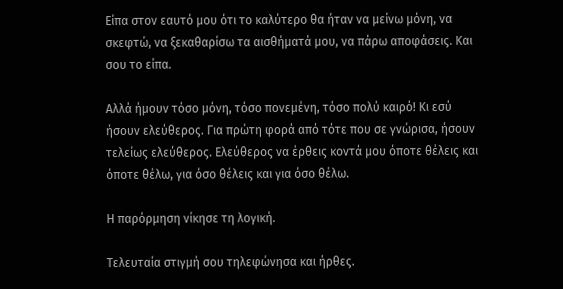Είπα στον εαυτό μου ότι το καλύτερο θα ήταν να μείνω μόνη, να σκεφτώ, να ξεκαθαρίσω τα αισθήματά μου, να πάρω αποφάσεις. Και σου το είπα.

Αλλά ήμουν τόσο μόνη, τόσο πονεμένη, τόσο πολύ καιρό! Κι εσύ ήσουν ελεύθερος. Για πρώτη φορά από τότε που σε γνώρισα, ήσουν τελείως ελεύθερος. Ελεύθερος να έρθεις κοντά μου όποτε θέλεις και όποτε θέλω, για όσο θέλεις και για όσο θέλω.

Η παρόρμηση νίκησε τη λογική.

Τελευταία στιγμή σου τηλεφώνησα και ήρθες.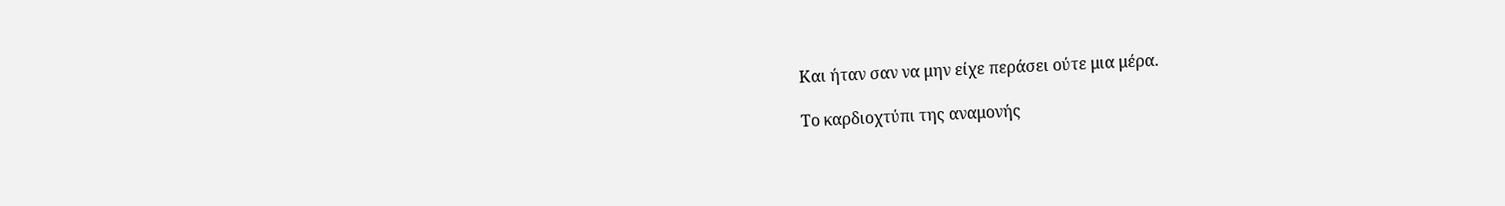Και ήταν σαν να μην είχε περάσει ούτε μια μέρα.

Το καρδιοχτύπι της αναμονής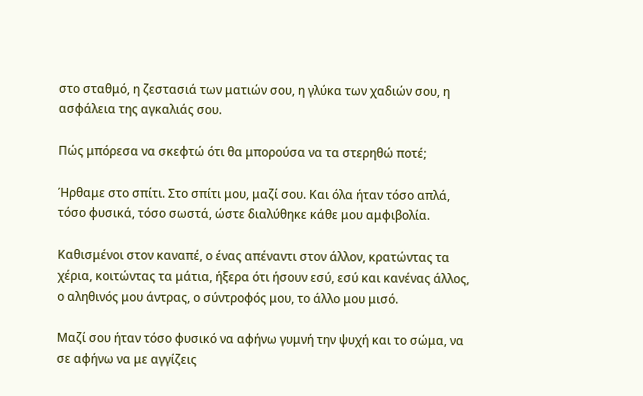στο σταθμό, η ζεστασιά των ματιών σου, η γλύκα των χαδιών σου, η ασφάλεια της αγκαλιάς σου.

Πώς μπόρεσα να σκεφτώ ότι θα μπορούσα να τα στερηθώ ποτέ;

Ήρθαμε στο σπίτι. Στο σπίτι μου, μαζί σου. Και όλα ήταν τόσο απλά, τόσο φυσικά, τόσο σωστά, ώστε διαλύθηκε κάθε μου αμφιβολία.

Καθισμένοι στον καναπέ, ο ένας απέναντι στον άλλον, κρατώντας τα χέρια, κοιτώντας τα μάτια, ήξερα ότι ήσουν εσύ, εσύ και κανένας άλλος, ο αληθινός μου άντρας, ο σύντροφός μου, το άλλο μου μισό.

Μαζί σου ήταν τόσο φυσικό να αφήνω γυμνή την ψυχή και το σώμα, να σε αφήνω να με αγγίζεις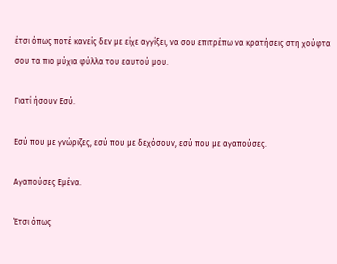έτσι όπως ποτέ κανείς δεν με είχε αγγίξει, να σου επιτρέπω να κρατήσεις στη χούφτα σου τα πιο μύχια φύλλα του εαυτού μου.

Γιατί ήσουν Εσύ.

Εσύ που με γνώριζες, εσύ που με δεχόσουν, εσύ που με αγαπούσες.

Αγαπούσες Εμένα.

Έτσι όπως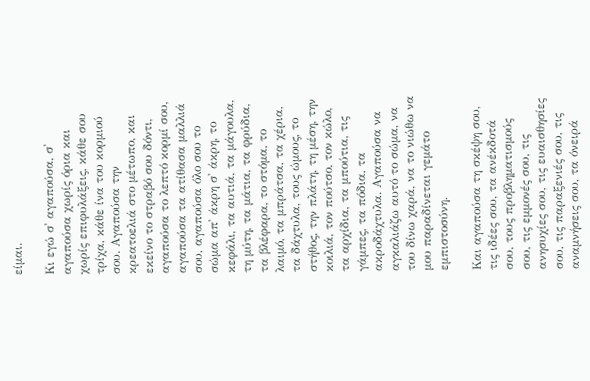είμαι.

Κι εγώ σ' αγαπούσα, σ' αγαπούσα χωρίς όρια και χωρίς επιφυλάξεις, κάθε σου τρίχα, κάθε ίνα του κορμιού σου. Αγαπούσα την κρεατοελιά στο μέτωπο, και εκείνο το στραβό σου δόντι, αγαπούσα το λεπτό κορμί σου, αγαπούσα τα ατίθασα μαλλιά σου, αγαπούσα όλο σου το σώμα απ' άκρη σ' άκρη, το κεφάλι, τα αυτιά, τα μάγουλα, τη μύτη, τα μάτια, τα φρύδια, τα βλέφαρα, το στόμα, το λαιμό, τα μπράτσα, τα χέρια, τα δάχτυλα, τους ώμους, το στήθος, την πλάτη, τη μέση, την κοιλιά, τον πούτσο, τον κώλο, τα αρχίδια, τα μπούτια, τις γάμπες, τα πόδια, τα ακροδάχτυλα. Αγαπούσα να αγκαλιάζω αυτό το σώμα, να του δίνω χαρά, να το νιώθω να μου παραδίνεται γεμάτο εμπιστοσύνη.

Και αγαπούσα τη σκέψη σου, τις ιδέες σου, τα ανέκδοτά σου, τους προβληματισμούς σου, τις εμμονές σου, τις ανησυχίες σου, τις ευαισθησίες σου, τις παραξενιές σου, τις αναμνήσεις σου, τα όνειρά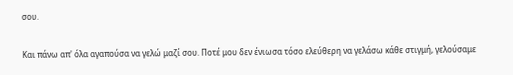σου.

Και πάνω απ' όλα αγαπούσα να γελώ μαζί σου. Ποτέ μου δεν ένιωσα τόσο ελεύθερη να γελάσω κάθε στιγμή, γελούσαμε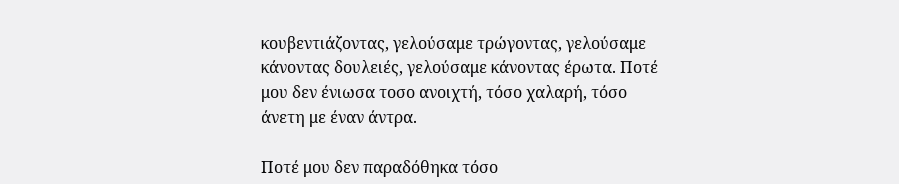κουβεντιάζοντας, γελούσαμε τρώγοντας, γελούσαμε κάνοντας δουλειές, γελούσαμε κάνοντας έρωτα. Ποτέ μου δεν ένιωσα τοσο ανοιχτή, τόσο χαλαρή, τόσο άνετη με έναν άντρα.

Ποτέ μου δεν παραδόθηκα τόσο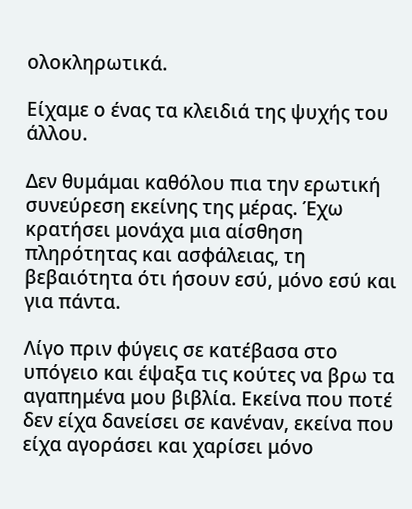ολοκληρωτικά.

Είχαμε ο ένας τα κλειδιά της ψυχής του άλλου.

Δεν θυμάμαι καθόλου πια την ερωτική συνεύρεση εκείνης της μέρας. Έχω κρατήσει μονάχα μια αίσθηση πληρότητας και ασφάλειας, τη βεβαιότητα ότι ήσουν εσύ, μόνο εσύ και για πάντα.

Λίγο πριν φύγεις σε κατέβασα στο υπόγειο και έψαξα τις κούτες να βρω τα αγαπημένα μου βιβλία. Εκείνα που ποτέ δεν είχα δανείσει σε κανέναν, εκείνα που είχα αγοράσει και χαρίσει μόνο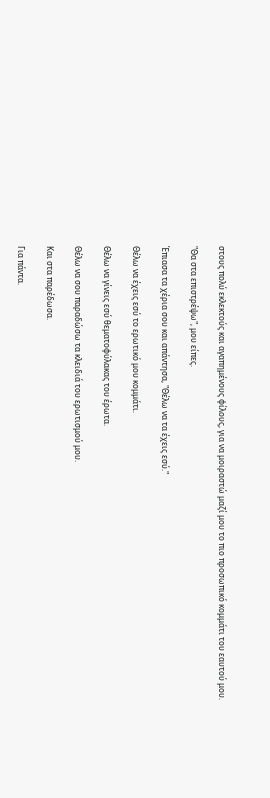στους πολύ εκλεκτούς και αγαπημένους φίλους, για να μοιραστώ μαζί μου το πιο προσωπικό κομμάτι του εαυτού μου.

"Θα στα επιστρέψω", μου είπες.

Έπιασα τα χέρια σου και απάντησα, "Θέλω να τα έχεις εσύ."

Θέλω να έχεις εσύ το ερωτικό μου κομμάτι.

Θέλω να γίνεις εσύ θεματοφύλακας του έρωτα.

Θέλω να σου παραδώσω τα κλειδιά του ερωτισμού μου.

Και στα παρέδωσα.

Για πάντα.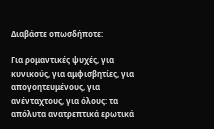Διαβάστε οπωσδήποτε:

Για ρομαντικές ψυχές, για κυνικούς, για αμφισβητίες, για απογοητευμένους, για ανένταχτους, για όλους: τα απόλυτα ανατρεπτικά ερωτικά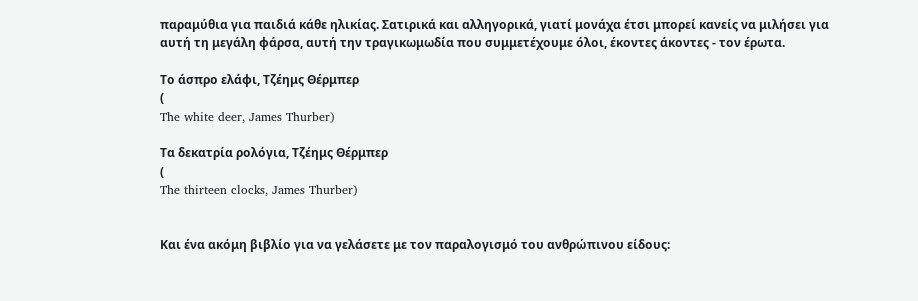παραμύθια για παιδιά κάθε ηλικίας. Σατιρικά και αλληγορικά, γιατί μονάχα έτσι μπορεί κανείς να μιλήσει για αυτή τη μεγάλη φάρσα, αυτή την τραγικωμωδία που συμμετέχουμε όλοι, έκοντες άκοντες - τον έρωτα.

Το άσπρο ελάφι, Τζέημς Θέρμπερ
(
The white deer, James Thurber)

Τα δεκατρία ρολόγια, Τζέημς Θέρμπερ
(
The thirteen clocks, James Thurber)


Και ένα ακόμη βιβλίο για να γελάσετε με τον παραλογισμό του ανθρώπινου είδους: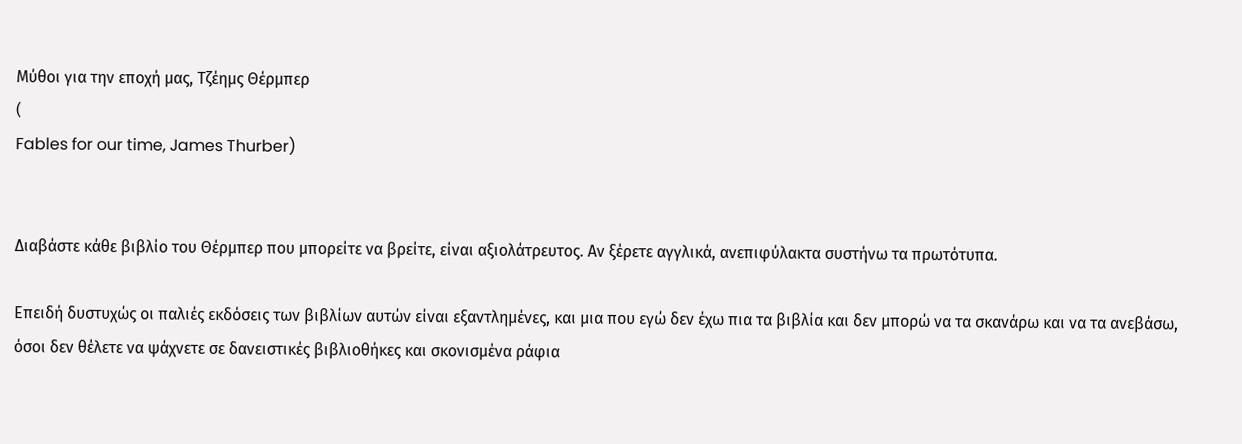Μύθοι για την εποχή μας, Τζέημς Θέρμπερ
(
Fables for our time, James Thurber)


Διαβάστε κάθε βιβλίο του Θέρμπερ που μπορείτε να βρείτε, είναι αξιολάτρευτος. Αν ξέρετε αγγλικά, ανεπιφύλακτα συστήνω τα πρωτότυπα.

Επειδή δυστυχώς οι παλιές εκδόσεις των βιβλίων αυτών είναι εξαντλημένες, και μια που εγώ δεν έχω πια τα βιβλία και δεν μπορώ να τα σκανάρω και να τα ανεβάσω, όσοι δεν θέλετε να ψάχνετε σε δανειστικές βιβλιοθήκες και σκονισμένα ράφια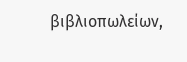βιβλιοπωλείων,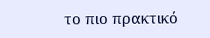το πιο πρακτικό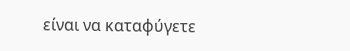είναι να καταφύγετε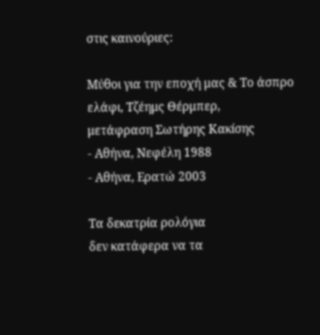στις καινούριες:

Μύθοι για την εποχή μας & Το άσπρο ελάφι, Τζέημς Θέρμπερ,
μετάφραση Σωτήρης Κακίσης
- Αθήνα, Νεφέλη 1988
- Αθήνα, Ερατώ 2003

Τα δεκατρία ρολόγια
δεν κατάφερα να τα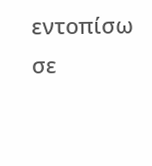εντοπίσω σε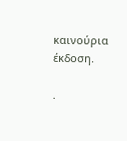καινούρια έκδοση.

.